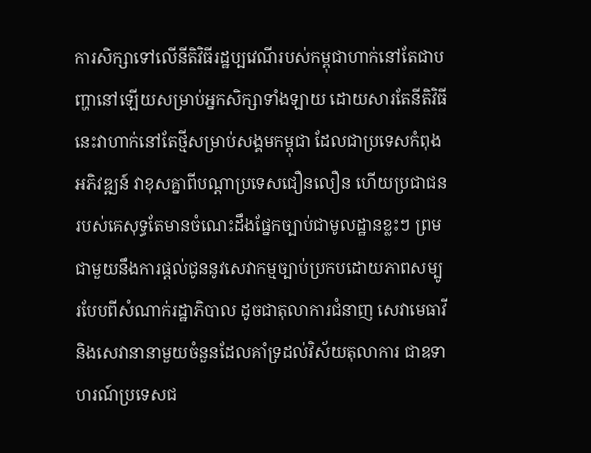ការសិក្សាទៅលើនីតិវិធីរដ្ឋប្បវេណីរបស់កម្ពុជាហាក់នៅតែជាបញ្ហានៅឡើយសម្រាប់អ្នកសិក្សាទាំងឡាយ ដោយសារតែនីតិវិធីនេះវាហាក់នៅតែថ្មីសម្រាប់សង្គមកម្ពុជា ដែលជាប្រទេសកំពុងអភិវឌ្ឍន៍ វាខុសគ្នាពីបណ្ដាប្រទេសជឿនលឿន ហើយប្រជាជនរបស់គេសុទ្ធតែមានចំណេះដឹងផ្នែកច្បាប់ជាមូលដ្ឋានខ្លះៗ ព្រមជាមួយនឹងការផ្ដល់ជូននូវសេវាកម្មច្បាប់ប្រកបដោយភាពសម្បូរបែបពីសំណាក់រដ្ឋាភិបាល ដូចជាតុលាការជំនាញ សេវាមេធាវី និងសេវានានាមួយចំនួនដែលគាំទ្រដល់វិស័យតុលាការ ជាឧទាហរណ៍ប្រទេសជ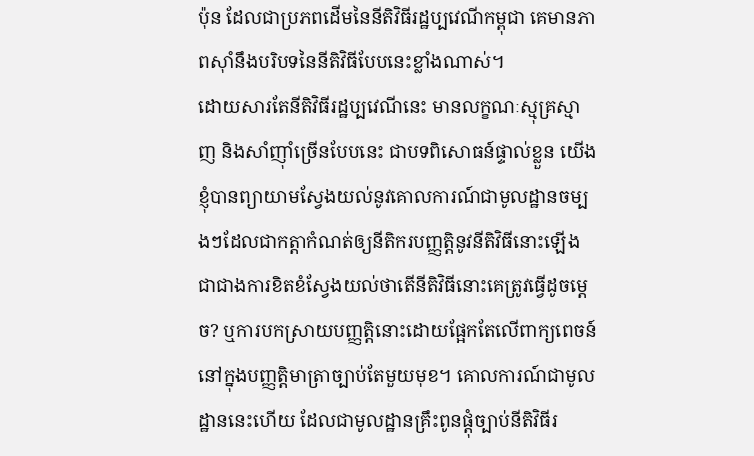ប៉ុន ដែលជាប្រភពដើមនៃនីតិវិធីរដ្ឋប្បវេណីកម្ពុជា គេមានភាពស៊ាំនឹងបរិបទនៃនីតិវិធីបែបនេះខ្លាំងណាស់។
ដោយសារតែនីតិវិធីរដ្ឋប្បវេណីនេះ មានលក្ខណៈស្មុគ្រស្មាញ និងសាំញ៉ាំច្រើនបែបនេះ ជាបទពិសោធន៍ផ្ទាល់ខ្លួន យើងខ្ញុំបានព្យាយាមស្វែងយល់នូវគោលការណ៍ជាមូលដ្ឋានចម្បងៗដែលជាកត្តាកំណត់ឲ្យនីតិករបញ្ញត្តិនូវនីតិវិធីនោះឡើង ជាជាងការខិតខំស្វែងយល់ថាតើនីតិវិធីនោះគេត្រូវធ្វើដូចម្ដេច? ឬការបកស្រាយបញ្ញត្តិនោះដោយផ្អែកតែលើពាក្យពេចន៍នៅក្នុងបញ្ញត្តិមាត្រាច្បាប់តែមួយមុខ។ គោលការណ៍ជាមូលដ្ឋាននេះហើយ ដែលជាមូលដ្ឋានគ្រឹះពូនផ្ដុំច្បាប់នីតិវិធីរ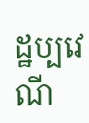ដ្ឋប្បវេណី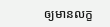ឲ្យមានលក្ខ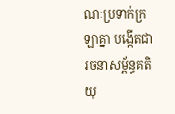ណៈប្រទាក់ក្រឡាគ្នា បង្កើតជារចនាសម្ព័ន្ធគតិយុ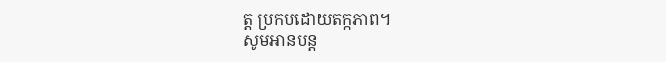ត្ត ប្រកបដោយតក្កភាព។
សូមអានបន្ត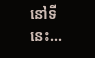នៅទីនេះ...